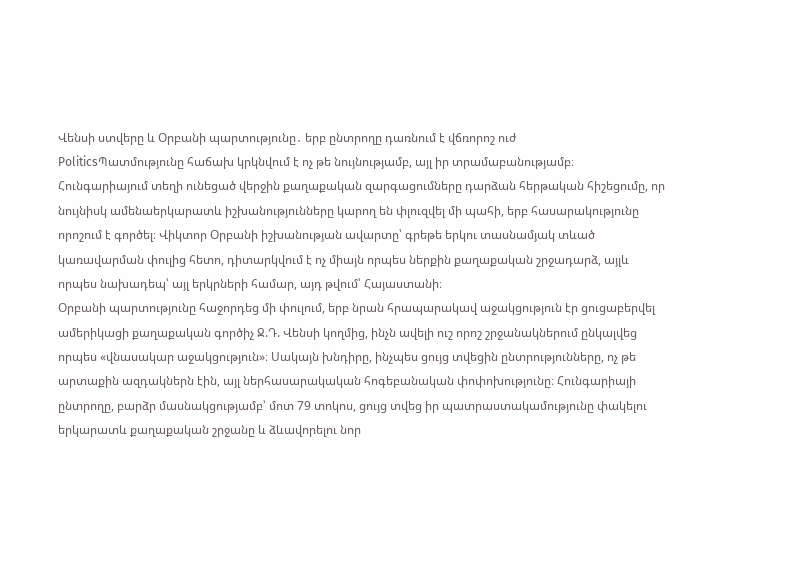Վենսի ստվերը և Օրբանի պարտությունը․ երբ ընտրողը դառնում է վճռորոշ ուժ
PoliticsՊատմությունը հաճախ կրկնվում է ոչ թե նույնությամբ, այլ իր տրամաբանությամբ։ Հունգարիայում տեղի ունեցած վերջին քաղաքական զարգացումները դարձան հերթական հիշեցումը, որ նույնիսկ ամենաերկարատև իշխանությունները կարող են փլուզվել մի պահի, երբ հասարակությունը որոշում է գործել։ Վիկտոր Օրբանի իշխանության ավարտը՝ գրեթե երկու տասնամյակ տևած կառավարման փուլից հետո, դիտարկվում է ոչ միայն որպես ներքին քաղաքական շրջադարձ, այլև որպես նախադեպ՝ այլ երկրների համար, այդ թվում՝ Հայաստանի։
Օրբանի պարտությունը հաջորդեց մի փուլում, երբ նրան հրապարակավ աջակցություն էր ցուցաբերվել ամերիկացի քաղաքական գործիչ Ջ.Դ. Վենսի կողմից, ինչն ավելի ուշ որոշ շրջանակներում ընկալվեց որպես «վնասակար աջակցություն»։ Սակայն խնդիրը, ինչպես ցույց տվեցին ընտրությունները, ոչ թե արտաքին ազդակներն էին, այլ ներհասարակական հոգեբանական փոփոխությունը։ Հունգարիայի ընտրողը, բարձր մասնակցությամբ՝ մոտ 79 տոկոս, ցույց տվեց իր պատրաստակամությունը փակելու երկարատև քաղաքական շրջանը և ձևավորելու նոր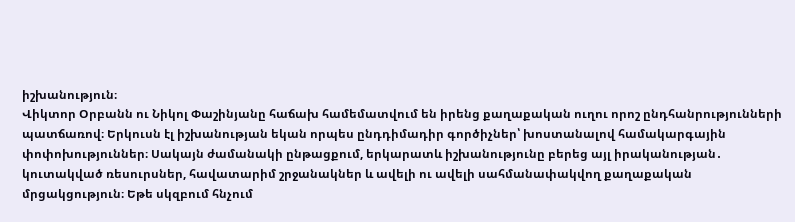իշխանություն։
Վիկտոր Օրբանն ու Նիկոլ Փաշինյանը հաճախ համեմատվում են իրենց քաղաքական ուղու որոշ ընդհանրությունների պատճառով։ Երկուսն էլ իշխանության եկան որպես ընդդիմադիր գործիչներ՝ խոստանալով համակարգային փոփոխություններ։ Սակայն ժամանակի ընթացքում, երկարատև իշխանությունը բերեց այլ իրականության․ կուտակված ռեսուրսներ, հավատարիմ շրջանակներ և ավելի ու ավելի սահմանափակվող քաղաքական մրցակցություն։ Եթե սկզբում հնչում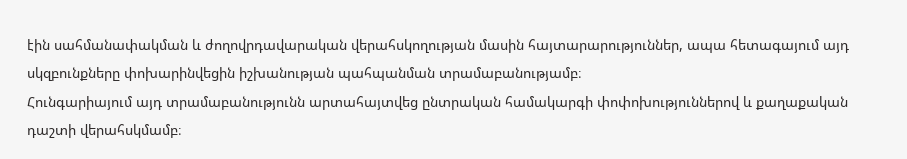էին սահմանափակման և ժողովրդավարական վերահսկողության մասին հայտարարություններ, ապա հետագայում այդ սկզբունքները փոխարինվեցին իշխանության պահպանման տրամաբանությամբ։
Հունգարիայում այդ տրամաբանությունն արտահայտվեց ընտրական համակարգի փոփոխություններով և քաղաքական դաշտի վերահսկմամբ։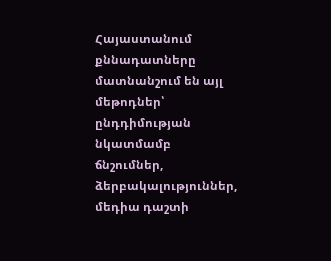Հայաստանում քննադատները մատնանշում են այլ մեթոդներ՝ ընդդիմության նկատմամբ ճնշումներ, ձերբակալություններ, մեդիա դաշտի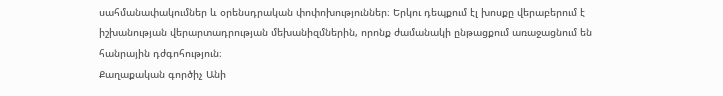սահմանափակումներ և օրենսդրական փոփոխություններ։ Երկու դեպքում էլ խոսքը վերաբերում է իշխանության վերարտադրության մեխանիզմներին, որոնք ժամանակի ընթացքում առաջացնում են հանրային դժգոհություն։
Քաղաքական գործիչ Անի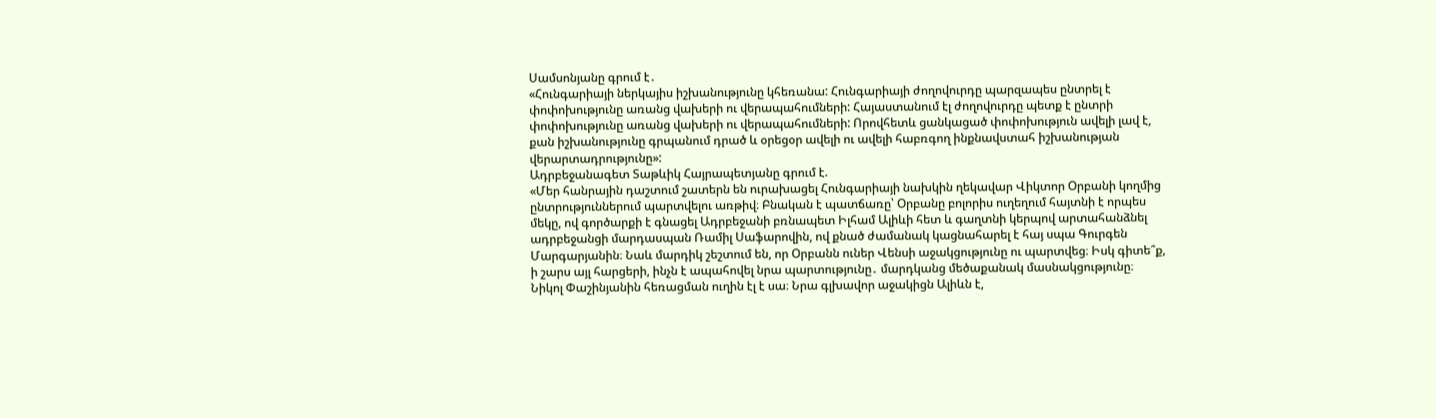Սամսոնյանը գրում է․
«Հունգարիայի ներկայիս իշխանությունը կհեռանա: Հունգարիայի ժողովուրդը պարզապես ընտրել է փոփոխությունը առանց վախերի ու վերապահումների: Հայաստանում էլ ժողովուրդը պետք է ընտրի փոփոխությունը առանց վախերի ու վերապահումների: Որովհետև ցանկացած փոփոխություն ավելի լավ է, քան իշխանությունը գրպանում դրած և օրեցօր ավելի ու ավելի հաբռգող ինքնավստահ իշխանության վերարտադրությունը»:
Ադրբեջանագետ Տաթևիկ Հայրապետյանը գրում է.
«Մեր հանրային դաշտում շատերն են ուրախացել Հունգարիայի նախկին ղեկավար Վիկտոր Օրբանի կողմից ընտրություններում պարտվելու առթիվ։ Բնական է պատճառը՝ Օրբանը բոլորիս ուղեղում հայտնի է որպես մեկը, ով գործարքի է գնացել Ադրբեջանի բռնապետ Իլհամ Ալիևի հետ և գաղտնի կերպով արտահանձնել ադրբեջանցի մարդասպան Ռամիլ Սաֆարովին, ով քնած ժամանակ կացնահարել է հայ սպա Գուրգեն Մարգարյանին։ Նաև մարդիկ շեշտում են, որ Օրբանն ուներ Վենսի աջակցությունը ու պարտվեց։ Իսկ գիտե՞ք, ի շարս այլ հարցերի, ինչն է ապահովել նրա պարտությունը․ մարդկանց մեծաքանակ մասնակցությունը։ Նիկոլ Փաշինյանին հեռացման ուղին էլ է սա։ Նրա գլխավոր աջակիցն Ալիևն է,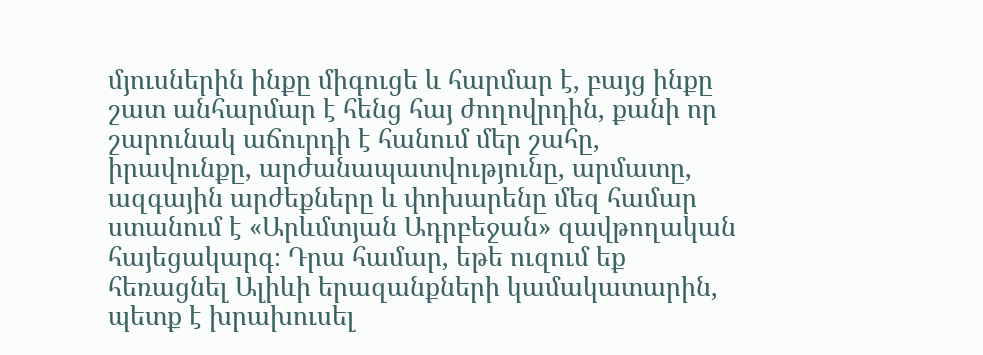մյուսներին ինքը միգուցե և հարմար է, բայց ինքը շատ անհարմար է հենց հայ ժողովրդին, քանի որ շարունակ աճուրդի է հանում մեր շահը, իրավունքը, արժանապատվությունը, արմատը, ազգային արժեքները և փոխարենը մեզ համար ստանում է «Արևմտյան Ադրբեջան» զավթողական հայեցակարգ։ Դրա համար, եթե ուզում եք հեռացնել Ալիևի երազանքների կամակատարին, պետք է խրախուսել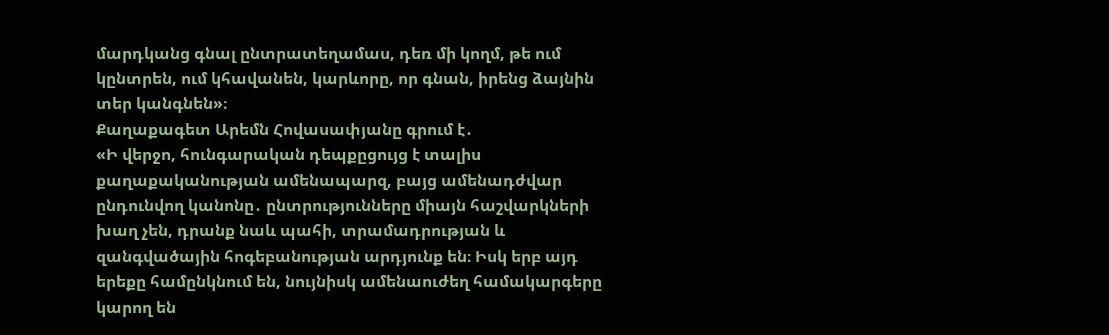մարդկանց գնալ ընտրատեղամաս, դեռ մի կողմ, թե ում կընտրեն, ում կհավանեն, կարևորը, որ գնան, իրենց ձայնին տեր կանգնեն»։
Քաղաքագետ Արեմն Հովասափյանը գրում է․
«Ի վերջո, հունգարական դեպքըցույց է տալիս քաղաքականության ամենապարզ, բայց ամենադժվար ընդունվող կանոնը․ ընտրությունները միայն հաշվարկների խաղ չեն, դրանք նաև պահի, տրամադրության և զանգվածային հոգեբանության արդյունք են։ Իսկ երբ այդ երեքը համընկնում են, նույնիսկ ամենաուժեղ համակարգերը կարող են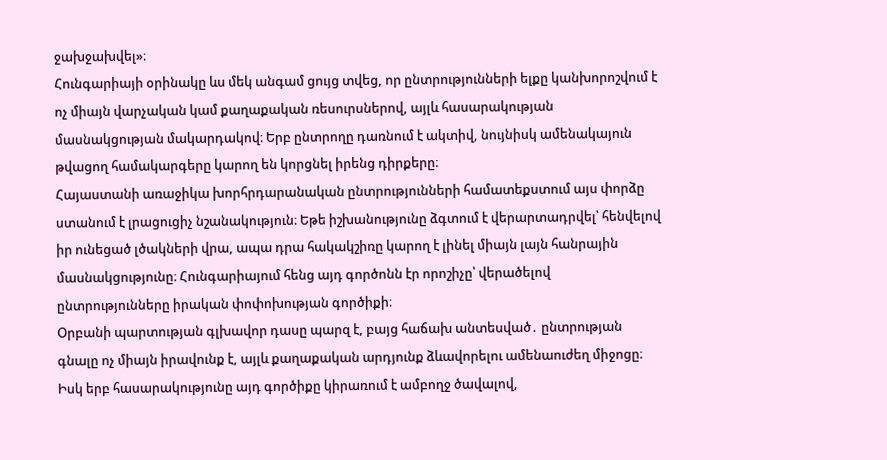ջախջախվել»։
Հունգարիայի օրինակը ևս մեկ անգամ ցույց տվեց, որ ընտրությունների ելքը կանխորոշվում է ոչ միայն վարչական կամ քաղաքական ռեսուրսներով, այլև հասարակության մասնակցության մակարդակով։ Երբ ընտրողը դառնում է ակտիվ, նույնիսկ ամենակայուն թվացող համակարգերը կարող են կորցնել իրենց դիրքերը։
Հայաստանի առաջիկա խորհրդարանական ընտրությունների համատեքստում այս փորձը ստանում է լրացուցիչ նշանակություն։ Եթե իշխանությունը ձգտում է վերարտադրվել՝ հենվելով իր ունեցած լծակների վրա, ապա դրա հակակշիռը կարող է լինել միայն լայն հանրային մասնակցությունը։ Հունգարիայում հենց այդ գործոնն էր որոշիչը՝ վերածելով ընտրությունները իրական փոփոխության գործիքի։
Օրբանի պարտության գլխավոր դասը պարզ է, բայց հաճախ անտեսված․ ընտրության գնալը ոչ միայն իրավունք է, այլև քաղաքական արդյունք ձևավորելու ամենաուժեղ միջոցը։ Իսկ երբ հասարակությունը այդ գործիքը կիրառում է ամբողջ ծավալով,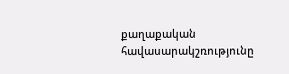քաղաքական հավասարակշռությունը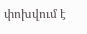փոխվում է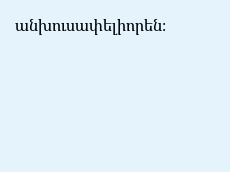անխուսափելիորեն։